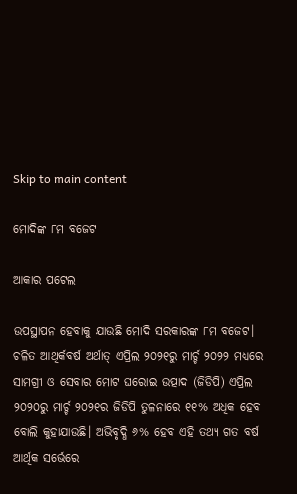Skip to main content

ମୋଦିଙ୍କ ୮ମ ବଜେଟ

ଆକାର ପଟେଲ

ଉପସ୍ଥାପନ ହେବାକୁ ଯାଉଛି ମୋଦି ସରକାରଙ୍କ ୮ମ ବଜେଟ। ଚଳିତ ଆଥିର୍କବର୍ଷ ଅର୍ଥାତ୍‌ ଏପ୍ରିଲ ୨୦୨୧ରୁ ମାର୍ଚ୍ଚ ୨୦୨୨ ମଧ୍ୟରେ ସାମଗ୍ରୀ ଓ ସେବାର ମୋଟ ଘରୋଇ ଉତ୍ପାଦ (ଜିଡିପି) ଏପ୍ରିଲ ୨୦୨୦ରୁ ମାର୍ଚ୍ଚ ୨୦୨୧ର ଜିଡିପି ତୁଳନାରେ ୧୧% ଅଧିକ ହେବ ବୋଲି କୁହାଯାଉଛି। ଅଭିବୃଦ୍ଧି ୬% ହେବ ଏହି ତଥ୍ୟ ଗତ ବର୍ଷ ଆର୍ଥିକ ସର୍ଭେରେ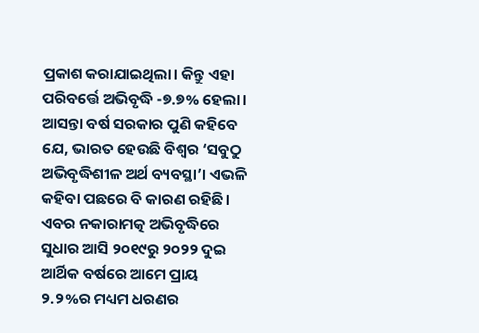ପ୍ରକାଶ କରାଯାଇଥିଲା। କିନ୍ତୁ ଏହା ପରିବର୍ତ୍ତେ ଅଭିବୃଦ୍ଧି -୭.୭% ହେଲା। ଆସନ୍ତା ବର୍ଷ ସରକାର ପୁଣି କହିବେ ଯେ, ଭାରତ ହେଉଛି ବିଶ୍ୱର ‘ସବୁଠୁ ଅଭିବୃଦ୍ଧିଶୀଳ ଅର୍ଥ ବ୍ୟବସ୍ଥା’। ଏଭଳି କହିବା ପଛରେ ବି କାରଣ ରହିଛି। ଏବର ନକାରାମତ୍କ ଅଭିବୃଦ୍ଧିରେ ସୁଧାର ଆସି ୨୦୧୯ରୁ ୨୦୨୨ ଦୁଇ ଆର୍ଥିକ ବର୍ଷରେ ଆମେ ପ୍ରାୟ ୨.୨%ର ମଧ୍ୟମ ଧରଣର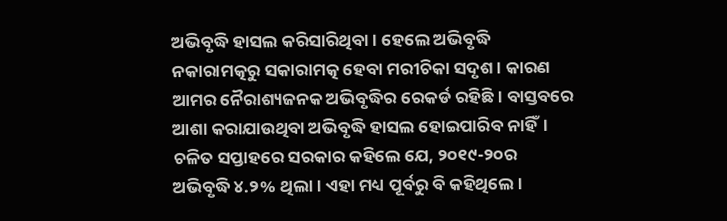ଅଭିବୃଦ୍ଧି ହାସଲ କରିସାରିଥିବା। ହେଲେ ଅଭିବୃଦ୍ଧି ନକାରାମତ୍କରୁ ସକାରାମତ୍କ ହେବା ମରୀଚିକା ସଦୃଶ। କାରଣ ଆମର ନୈରାଶ୍ୟଜନକ ଅଭିବୃଦ୍ଧିର ରେକର୍ଡ ରହିଛି। ବାସ୍ତବରେ ଆଶା କରାଯାଉଥିବା ଅଭିବୃଦ୍ଧି ହାସଲ ହୋଇପାରିବ ନାହିଁ। ଚଳିତ ସପ୍ତାହରେ ସରକାର କହିଲେ ଯେ, ୨୦୧୯-୨୦ର ଅଭିବୃଦ୍ଧି ୪.୨% ଥିଲା। ଏହା ମଧ୍ୟ ପୂର୍ବରୁ ବି କହିଥିଲେ।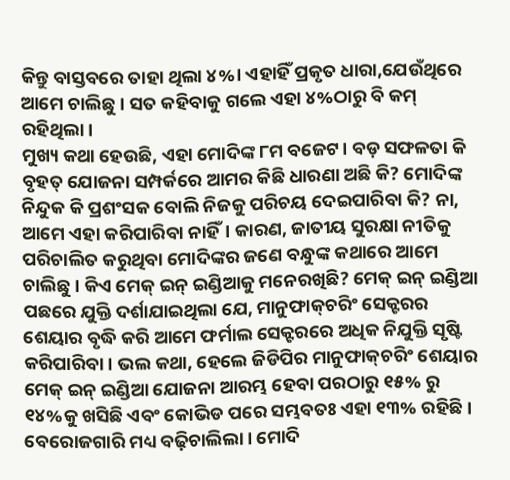କିନ୍ତୁ ବାସ୍ତବରେ ତାହା ଥିଲା ୪%। ଏହାହିଁ ପ୍ରକୃତ ଧାରା,ଯେଉଁଥିରେ ଆମେ ଚାଲିଛୁ। ସତ କହିବାକୁ ଗଲେ ଏହା ୪%ଠାରୁ ବି କମ୍‌ ରହିଥିଲା।
ମୁଖ୍ୟ କଥା ହେଉଛି, ଏହା ମୋଦିଙ୍କ ୮ମ ବଜେଟ। ବଡ଼ ସଫଳତା କି ବୃହତ୍‌ ଯୋଜନା ସମ୍ପର୍କରେ ଆମର କିଛି ଧାରଣା ଅଛି କି? ମୋଦିଙ୍କ ନିନ୍ଦୁକ କି ପ୍ରଶଂସକ ବୋଲି ନିଜକୁ ପରିଚୟ ଦେଇପାରିବା କି? ନା, ଆମେ ଏହା କରିପାରିବା ନାହିଁ। କାରଣ, ଜାତୀୟ ସୁରକ୍ଷା ନୀତିକୁ ପରିଚାଲିତ କରୁଥିବା ମୋଦିଙ୍କର ଜଣେ ବନ୍ଧୁଙ୍କ କଥାରେ ଆମେ ଚାଲିଛୁ। କିଏ ମେକ୍‌ ଇନ୍‌ ଇଣ୍ଡିଆକୁ ମନେରଖିଛି? ମେକ୍‌ ଇନ୍‌ ଇଣ୍ଡିଆ ପଛରେ ଯୁକ୍ତି ଦର୍ଶାଯାଇଥିଲା ଯେ, ମାନୁଫାକ୍‌ଚରିଂ ସେକ୍ଟରର ଶେୟାର ବୃଦ୍ଧି କରି ଆମେ ଫର୍ମାଲ ସେକ୍ଟରରେ ଅଧିକ ନିଯୁକ୍ତି ସୃଷ୍ଟି କରିପାରିବା। ଭଲ କଥା, ହେଲେ ଜିଡିପିର ମାନୁଫାକ୍‌ଚରିଂ ଶେୟାର ମେକ୍‌ ଇନ୍‌ ଇଣ୍ଡିଆ ଯୋଜନା ଆରମ୍ଭ ହେବା ପରଠାରୁ ୧୫% ରୁ ୧୪%କୁ ଖସିଛି ଏବଂ କୋଭିଡ ପରେ ସମ୍ଭବତଃ ଏହା ୧୩% ରହିଛି। ବେରୋଜଗାରି ମଧ୍ୟ ବଢ଼ିଚାଲିଲା। ମୋଦି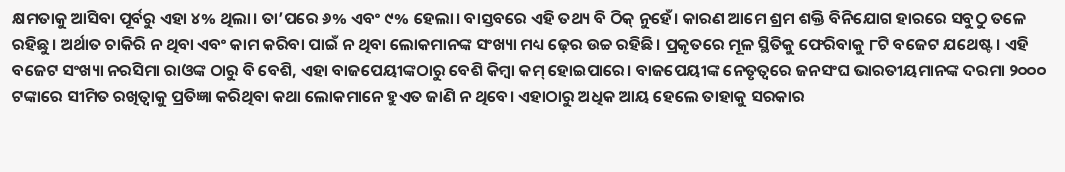କ୍ଷମତାକୁ ଆସିବା ପୂର୍ବରୁ ଏହା ୪% ଥିଲା। ତା’ପରେ ୬% ଏବଂ ୯% ହେଲା। ବାସ୍ତବରେ ଏହି ତଥ୍ୟ ବି ଠିକ୍‌ ନୁହେଁ। କାରଣ ଆମେ ଶ୍ରମ ଶକ୍ତି ବିନିଯୋଗ ହାରରେ ସବୁଠୁ ତଳେ ରହିଛୁ। ଅର୍ଥାତ ଚାକିରି ନ ଥିବା ଏବଂ କାମ କରିବା ପାଇଁ ନ ଥିବା ଲୋକମାନଙ୍କ ସଂଖ୍ୟା ମଧ୍ୟ ଢ଼େର ଉଚ୍ଚ ରହିଛି। ପ୍ରକୃତରେ ମୂଳ ସ୍ଥିତିକୁ ଫେରିବାକୁ ୮ଟି ବଜେଟ ଯଥେଷ୍ଟ। ଏହି ବଜେଟ ସଂଖ୍ୟା ନରସିମା ରାଓଙ୍କ ଠାରୁ ବି ବେଶି, ଏହା ବାଜପେୟୀଙ୍କଠାରୁ ବେଶି କିମ୍ବା କମ୍‌ ହୋଇପାରେ। ବାଜପେୟୀଙ୍କ ନେତୃତ୍ୱରେ ଜନସଂଘ ଭାରତୀୟମାନଙ୍କ ଦରମା ୨୦୦୦ ଟଙ୍କାରେ ସୀମିତ ରଖିତ୍ବାକୁ ପ୍ରତିଜ୍ଞା କରିଥିବା କଥା ଲୋକମାନେ ହୁଏତ ଜାଣି ନ ଥିବେ। ଏହାଠାରୁ ଅଧିକ ଆୟ ହେଲେ ତାହାକୁ ସରକାର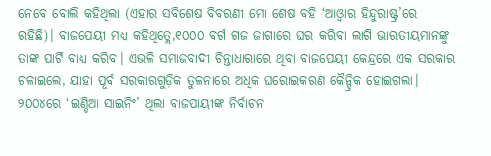ନେବେ ବୋଲି କହିଥିଲା (ଏହାର ସବିଶେଷ ବିବରଣୀ ମୋ ଶେଷ ବହି ‘ଆଓ୍ବାର ହିନ୍ଦୁରାଷ୍ଟ୍ର’ରେ ରହିଛି)। ବାଜପେୟୀ ମଧ୍ୟ କହିଥିତ୍ଲେ,୧୦୦୦ ବର୍ଗ ଗଜ ଜାଗାରେ ଘର କରିବା ଲାଗି ଭାରତୀୟମାନଙ୍କୁ ତାଙ୍କ ପାର୍ଟି ବାଧ୍ୟ କରିବ। ଏଭଳି ସମାଜବାଦୀ ଚିନ୍ତାଧାରାରେ ଥିବା ବାଜପେୟୀ କେନ୍ଦ୍ରରେ ଏକ ସରକାର ଚଳାଇଲେ, ଯାହା ପୂର୍ବ ସରକାରଗୁଡ଼ିକ ତୁଳନାରେ ଅଧିକ ଘରୋଇକରଣ କୈନ୍ଦ୍ରିକ ହୋଇଗଲା। ୨୦୦୪ରେ ‘ଇଣ୍ଡିଆ ସାଇନିଂ’ ଥିଲା ବାଜପାୟୀଙ୍କ ନିର୍ବାଚନ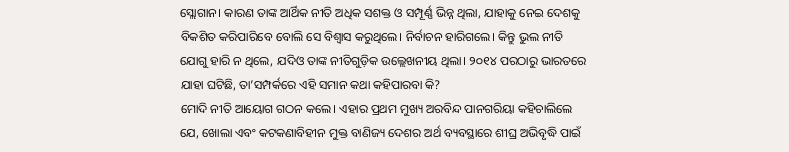ସ୍ଲୋଗାନ। କାରଣ ତାଙ୍କ ଆର୍ଥିକ ନୀତି ଅଧିକ ସଶକ୍ତ ଓ ସମ୍ପୂର୍ଣ୍ଣ ଭିନ୍ନ ଥିଲା, ଯାହାକୁ ନେଇ ଦେଶକୁ ବିକଶିତ କରିପାରିବେ ବୋଲି ସେ ବିଶ୍ୱାସ କରୁଥିଲେ। ନିର୍ବାଚନ ହାରିଗଲେ। କିନ୍ତୁ ଭୁଲ ନୀତି ଯୋଗୁ ହାରି ନ ଥିଲେ, ଯଦିଓ ତାଙ୍କ ନୀତିଗୁଡ଼ିକ ଉଲ୍ଲେଖନୀୟ ଥିଲା। ୨୦୧୪ ପରଠାରୁ ଭାରତରେ ଯାହା ଘଟିଛି, ତା’ସମ୍ପର୍କରେ ଏହି ସମାନ କଥା କହିପାରବା କି?
ମୋଦି ନୀତି ଆୟୋଗ ଗଠନ କଲେ। ଏହାର ପ୍ରଥମ ମୁଖ୍ୟ ଅରବିନ୍ଦ ପାନଗରିୟା କହିଚାଲିଲେ ଯେ, ଖୋଲା ଏବଂ କଟକଣାବିହୀନ ମୁକ୍ତ ବାଣିଜ୍ୟ ଦେଶର ଅର୍ଥ ବ୍ୟବସ୍ଥାରେ ଶୀଘ୍ର ଅଭିବୃଦ୍ଧି ପାଇଁ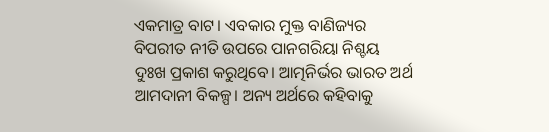ଏକମାତ୍ର ବାଟ। ଏବକାର ମୁକ୍ତ ବାଣିଜ୍ୟର ବିପରୀତ ନୀତି ଉପରେ ପାନଗରିୟା ନିଶ୍ଚୟ ଦୁଃଖ ପ୍ରକାଶ କରୁଥିବେ। ଆତ୍ମନିର୍ଭର ଭାରତ ଅର୍ଥ ଆମଦାନୀ ବିକଳ୍ପ। ଅନ୍ୟ ଅର୍ଥରେ କହିବାକୁ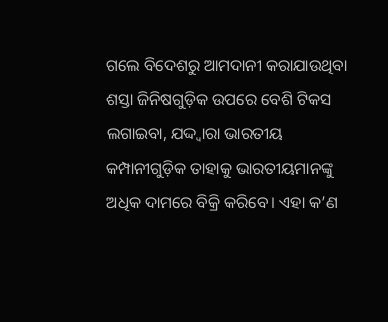ଗଲେ ବିଦେଶରୁ ଆମଦାନୀ କରାଯାଉଥିବା ଶସ୍ତା ଜିନିଷଗୁଡ଼ିକ ଉପରେ ବେଶି ଟିକସ ଲଗାଇବା, ଯଦ୍ଦ୍ବାରା ଭାରତୀୟ କମ୍ପାନୀଗୁଡ଼ିକ ତାହାକୁ ଭାରତୀୟମାନଙ୍କୁ ଅଧିକ ଦାମରେ ବିକ୍ରି କରିବେ। ଏହା କ’ଣ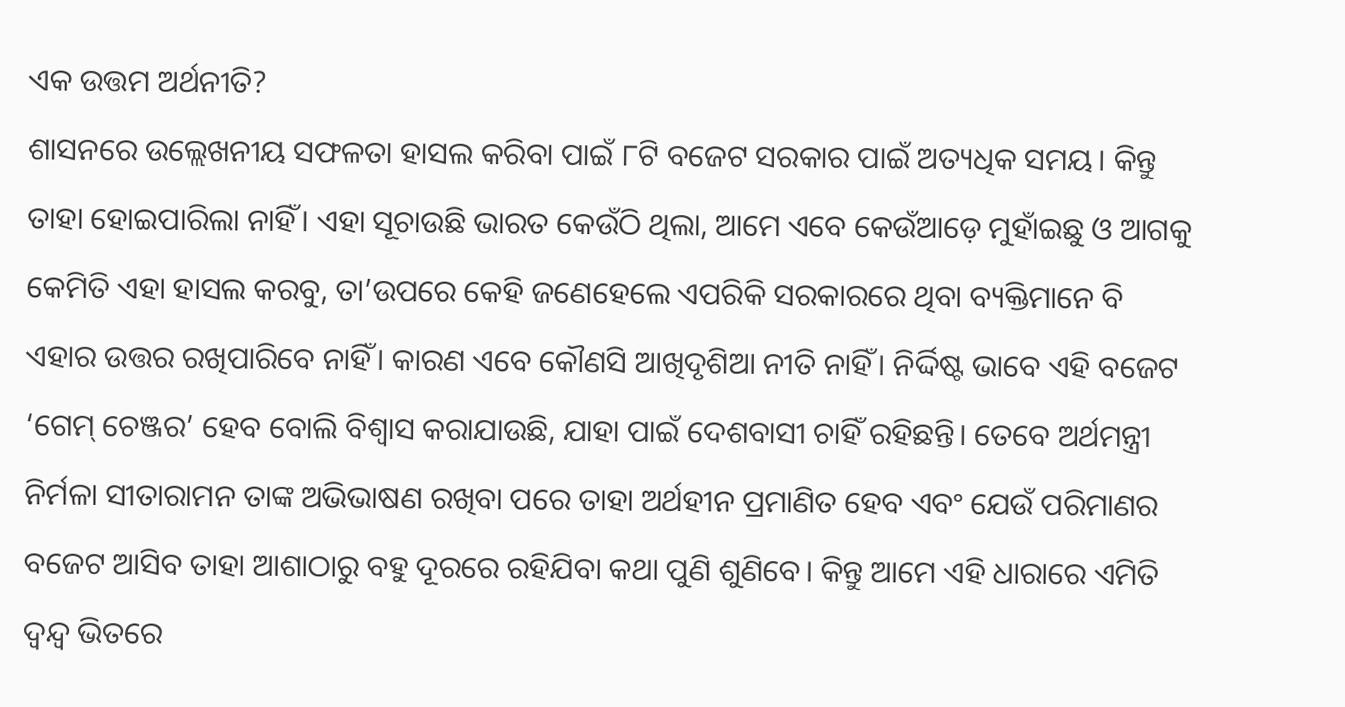ଏକ ଉତ୍ତମ ଅର୍ଥନୀତି?
ଶାସନରେ ଉଲ୍ଲେଖନୀୟ ସଫଳତା ହାସଲ କରିବା ପାଇଁ ୮ଟି ବଜେଟ ସରକାର ପାଇଁ ଅତ୍ୟଧିକ ସମୟ। କିନ୍ତୁ ତାହା ହୋଇପାରିଲା ନାହିଁ। ଏହା ସୂଚାଉଛି ଭାରତ କେଉଁଠି ଥିଲା, ଆମେ ଏବେ କେଉଁଆଡ଼େ ମୁହାଁଇଛୁ ଓ ଆଗକୁ କେମିତି ଏହା ହାସଲ କରବୁ, ତା’ଉପରେ କେହି ଜଣେହେଲେ ଏପରିକି ସରକାରରେ ଥିବା ବ୍ୟକ୍ତିମାନେ ବି ଏହାର ଉତ୍ତର ରଖିପାରିବେ ନାହିଁ। କାରଣ ଏବେ କୌଣସି ଆଖିଦୃଶିଆ ନୀତି ନାହିଁ। ନିର୍ଦ୍ଦିଷ୍ଟ ଭାବେ ଏହି ବଜେଟ ‘ଗେମ୍‌ ଚେଞ୍ଜର’ ହେବ ବୋଲି ବିଶ୍ୱାସ କରାଯାଉଛି, ଯାହା ପାଇଁ ଦେଶବାସୀ ଚାହିଁ ରହିଛନ୍ତି। ତେବେ ଅର୍ଥମନ୍ତ୍ରୀ ନିର୍ମଳା ସୀତାରାମନ ତାଙ୍କ ଅଭିଭାଷଣ ରଖିବା ପରେ ତାହା ଅର୍ଥହୀନ ପ୍ରମାଣିତ ହେବ ଏବଂ ଯେଉଁ ପରିମାଣର ବଜେଟ ଆସିବ ତାହା ଆଶାଠାରୁ ବହୁ ଦୂରରେ ରହିଯିବା କଥା ପୁଣି ଶୁଣିବେ। କିନ୍ତୁ ଆମେ ଏହି ଧାରାରେ ଏମିତି ଦ୍ୱନ୍ଦ୍ୱ ଭିତରେ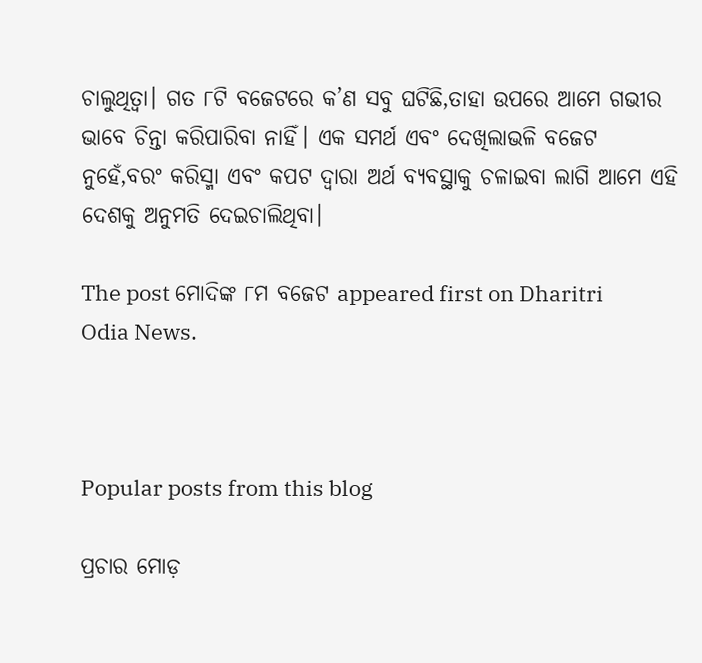ଚାଲୁଥିତ୍ବା। ଗତ ୮ଟି ବଜେଟରେ କ’ଣ ସବୁ ଘଟିଛି,ତାହା ଉପରେ ଆମେ ଗଭୀର ଭାବେ ଚିନ୍ତା କରିପାରିବା ନାହିଁ। ଏକ ସମର୍ଥ ଏବଂ ଦେଖିଲାଭଳି ବଜେଟ ନୁହେଁ,ବରଂ କରିସ୍ମା ଏବଂ କପଟ ଦ୍ୱାରା ଅର୍ଥ ବ୍ୟବସ୍ଥାକୁ ଚଳାଇବା ଲାଗି ଆମେ ଏହି ଦେଶକୁ ଅନୁମତି ଦେଇଚାଲିଥିବା।

The post ମୋଦିଙ୍କ ୮ମ ବଜେଟ appeared first on Dharitri Odia News.



Popular posts from this blog

ପ୍ରଚାର ମୋଡ଼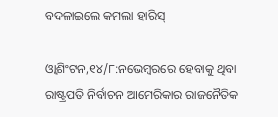ବଦଳାଇଲେ କମଲା ହାରିସ୍‌

ଓ୍ବାଶିଂଟନ,୧୪/୮:ନଭେମ୍ବରରେ ହେବାକୁ ଥିବା ରାଷ୍ଟ୍ରପତି ନିର୍ବାଚନ ଆମେରିକାର ରାଜନୈତିକ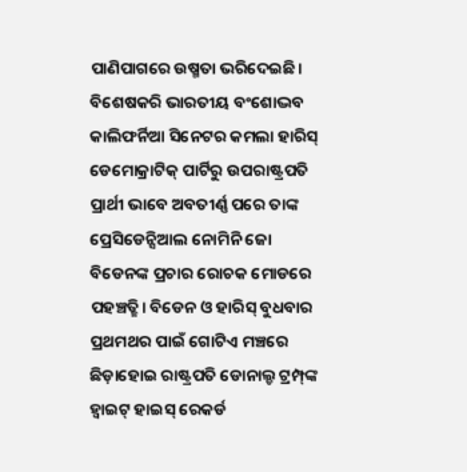ପାଣିପାଗରେ ଉଷ୍ମତା ଭରିଦେଇଛି। ବିଶେଷକରି ଭାରତୀୟ ବଂଶୋଦ୍ଭବ କାଲିଫର୍ନିଆ ସିନେଟର କମଲା ହାରିସ୍‌ ଡେମୋକ୍ରାଟିକ୍‌ ପାର୍ଟିରୁ ଉପରାଷ୍ଟ୍ରପତି ପ୍ରାର୍ଥୀ ଭାବେ ଅବତୀର୍ଣ୍ଣ ପରେ ତାଙ୍କ ପ୍ରେସିଡେନ୍ସିଆଲ ନୋମିନି ଜୋ ବିଡେନଙ୍କ ପ୍ରଚାର ରୋଚକ ମୋଡରେ ପହଞ୍ଚତ୍ଛି। ବିଡେନ ଓ ହାରିସ୍‌ ବୁଧବାର ପ୍ରଥମଥର ପାଇଁ ଗୋଟିଏ ମଞ୍ଚରେ ଛିଡ଼ାହୋଇ ରାଷ୍ଟ୍ରପତି ଡୋନାଲ୍ଡ ଟ୍ରମ୍ପ୍‌ଙ୍କ ହ୍ବାଇଟ୍‌ ହାଇସ୍‌ ରେକର୍ଡ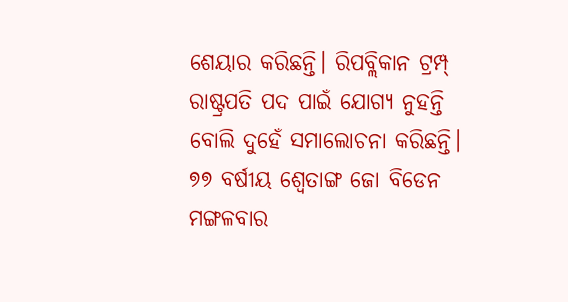ଶେୟାର କରିଛନ୍ତି। ରିପବ୍ଲିକାନ ଟ୍ରମ୍ପ୍‌ ରାଷ୍ଟ୍ରପତି ପଦ ପାଇଁ ଯୋଗ୍ୟ ନୁହନ୍ତି ବୋଲି ଦୁହେଁ ସମାଲୋଚନା କରିଛନ୍ତି। ୭୭ ବର୍ଷୀୟ ଶ୍ୱେତାଙ୍ଗ ଜୋ ବିଡେନ ମଙ୍ଗଳବାର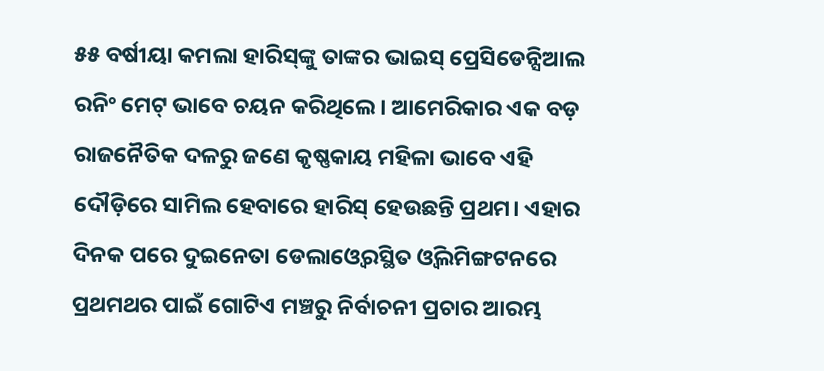୫୫ ବର୍ଷୀୟା କମଲା ହାରିସ୍‌ଙ୍କୁ ତାଙ୍କର ଭାଇସ୍‌ ପ୍ରେସିଡେନ୍ସିଆଲ ରନିଂ ମେଟ୍‌ ଭାବେ ଚୟନ କରିଥିଲେ। ଆମେରିକାର ଏକ ବଡ଼ ରାଜନୈତିକ ଦଳରୁ ଜଣେ କୃଷ୍ଣକାୟ ମହିଳା ଭାବେ ଏହି ଦୌଡ଼ିରେ ସାମିଲ ହେବାରେ ହାରିସ୍‌ ହେଉଛନ୍ତି ପ୍ରଥମ। ଏହାର ଦିନକ ପରେ ଦୁଇନେତା ଡେଲାଓ୍ବେରସ୍ଥିତ ଓ୍ବିଲମିଙ୍ଗଟନରେ ପ୍ରଥମଥର ପାଇଁ ଗୋଟିଏ ମଞ୍ଚରୁ ନିର୍ବାଚନୀ ପ୍ରଚାର ଆରମ୍ଭ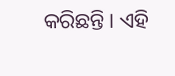କରିଛନ୍ତି। ଏହି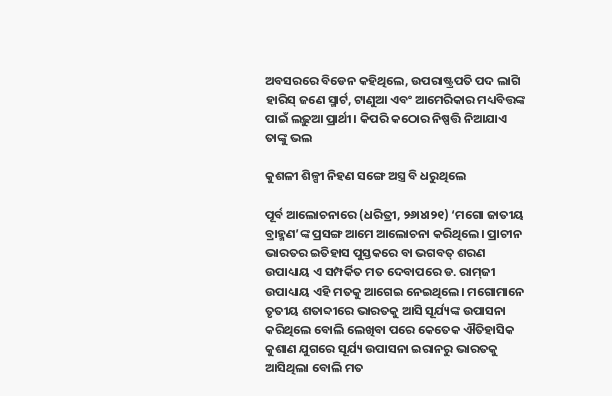ଅବସରରେ ବିଡେନ କହିଥିଲେ, ଉପରାଷ୍ଟ୍ରପତି ପଦ ଲାଗି ହାରିସ୍‌ ଜଣେ ସ୍ମାର୍ଟ, ଟାଣୁଆ ଏବଂ ଆମେରିକାର ମଧ୍ୟବିତ୍ତଙ୍କ ପାଇଁ ଲଢ଼ୁଆ ପ୍ରାର୍ଥୀ। କିପରି କଠୋର ନିଷ୍ପତ୍ତି ନିଆଯାଏ ତାଙ୍କୁ ଭଲ

କୁଶଳୀ ଶିଳ୍ପୀ ନିହଣ ସଙ୍ଗେ ଅସ୍ତ୍ର ବି ଧରୁଥିଲେ

ପୂର୍ବ ଆଲୋଚନାରେ (ଧରିତ୍ରୀ, ୨୬ା୪ା୨୧) ‘ମଗୋ ଜାତୀୟ ବ୍ରାହ୍ମଣ’ଙ୍କ ପ୍ରସଙ୍ଗ ଆମେ ଆଲୋଚନା କରିଥିଲେ। ପ୍ରାଚୀନ ଭାରତର ଇତିହାସ ପୁସ୍ତକରେ ବା ଭଗବତ୍‌ ଶରଣ ଉପାଧ୍ୟାୟ ଏ ସମ୍ପର୍କିତ ମତ ଦେବାପରେ ଡ. ରାମ୍‌ଜୀ ଉପାଧ୍ୟାୟ ଏହି ମତକୁ ଆଗେଇ ନେଇଥିଲେ। ମଗୋମାନେ ତୃତୀୟ ଶତାବ୍ଦୀରେ ଭାରତକୁ ଆସି ସୂର୍ଯ୍ୟଙ୍କ ଉପାସନା କରିଥିଲେ ବୋଲି ଲେଖିବା ପରେ କେତେକ ଐତିହାସିକ କୁଶାଣ ଯୁଗରେ ସୂର୍ଯ୍ୟ ଉପାସନା ଇରାନରୁ ଭାରତକୁ ଆସିଥିଲା ବୋଲି ମତ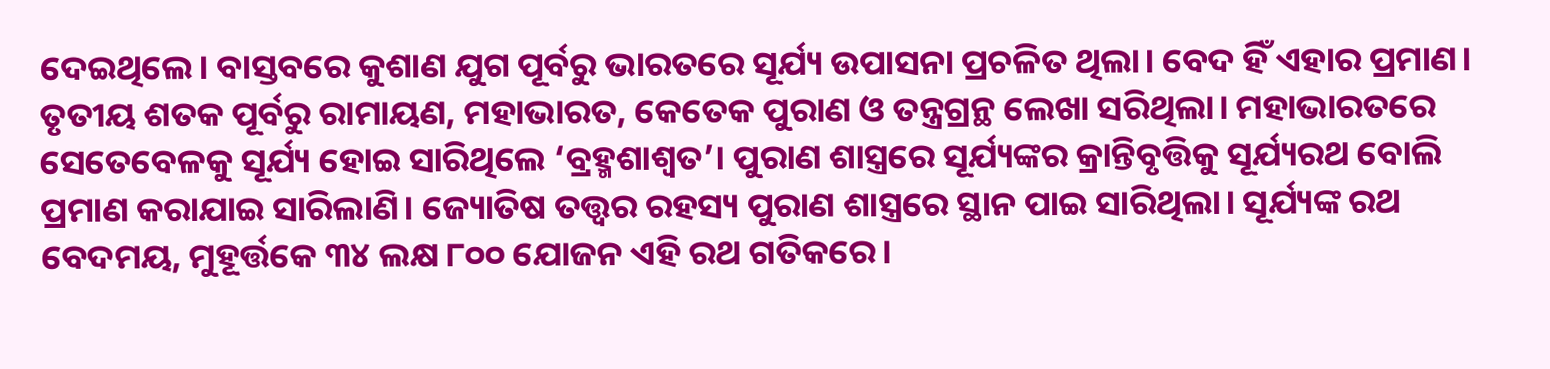ଦେଇଥିଲେ। ବାସ୍ତବରେ କୁଶାଣ ଯୁଗ ପୂର୍ବରୁ ଭାରତରେ ସୂର୍ଯ୍ୟ ଉପାସନା ପ୍ରଚଳିତ ଥିଲା। ବେଦ ହିଁ ଏହାର ପ୍ରମାଣ। ତୃତୀୟ ଶତକ ପୂର୍ବରୁ ରାମାୟଣ, ମହାଭାରତ, କେତେକ ପୁରାଣ ଓ ତନ୍ତ୍ରଗ୍ରନ୍ଥ ଲେଖା ସରିଥିଲା। ମହାଭାରତରେ ସେତେବେଳକୁ ସୂର୍ଯ୍ୟ ହୋଇ ସାରିଥିଲେ ‘ବ୍ରହ୍ମଶାଶ୍ୱତ’। ପୁରାଣ ଶାସ୍ତ୍ରରେ ସୂର୍ଯ୍ୟଙ୍କର କ୍ରାନ୍ତିବୃତ୍ତିକୁ ସୂର୍ଯ୍ୟରଥ ବୋଲି ପ୍ରମାଣ କରାଯାଇ ସାରିଲାଣି। ଜ୍ୟୋତିଷ ତତ୍ତ୍ୱର ରହସ୍ୟ ପୁରାଣ ଶାସ୍ତ୍ରରେ ସ୍ଥାନ ପାଇ ସାରିଥିଲା। ସୂର୍ଯ୍ୟଙ୍କ ରଥ ବେଦମୟ, ମୁହୂର୍ତ୍ତକେ ୩୪ ଲକ୍ଷ ୮୦୦ ଯୋଜନ ଏହି ରଥ ଗତିକରେ।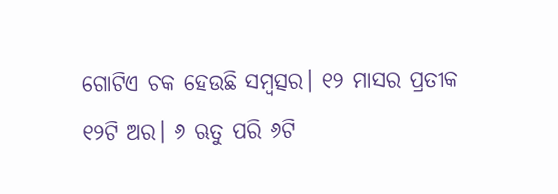ଗୋଟିଏ ଚକ ହେଉଛି ସମ୍ବତ୍ସର। ୧୨ ମାସର ପ୍ରତୀକ ୧୨ଟି ଅର। ୬ ଋତୁ ପରି ୬ଟି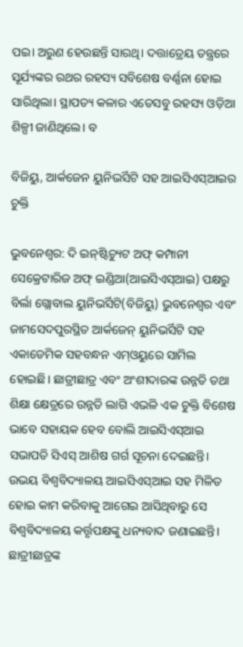ପଇ। ଅରୁଣ ହେଉଛନ୍ତି ସାରଥି। ଦତ୍ତାତ୍ରେୟ ତନ୍ତ୍ରରେ ସୂର୍ଯ୍ୟଙ୍କର ରଥର ରହସ୍ୟ ସବିଶେଷ ବର୍ଣ୍ଣନା ହୋଇ ସାରିଥିଲା। ସ୍ଥାପତ୍ୟ କଳାର ଏତେସବୁ ରହସ୍ୟ ଓଡ଼ିଆ ଶିଳ୍ପୀ ଜାଣିଥିଲେ। ବ

ବିଜିୟୁ, ଆର୍କଜେନ ୟୁନିଭର୍ସିଟି ସହ ଆଇସିଏସ୍‌ଆଇର ଚୁକ୍ତି

ଭୁବନେଶ୍ୱର: ଦି ଇନ୍‌ଷ୍ଟିଚ୍ୟୁଟ ଅଫ୍‌ କମ୍ପାନୀ ସେକ୍ରେଟାରିଜ ଅଫ୍‌ ଇଣ୍ଡିଆ(ଆଇସିଏସ୍‌ଆଇ) ପକ୍ଷରୁ ବିର୍ଲା ଗ୍ଲୋବାଲ ୟୁନିଭର୍ସିଟି(ବିଜିୟୁ) ଭୁବନେଶ୍ୱର ଏବଂ ଜାମସେଦପୁରସ୍ଥିତ ଆର୍କଜେନ୍‌ ୟୁନିଭର୍ସିଟି ସହ ଏକାଡେମିକ ସହବନ୍ଧନ ଏମ୍‌ଓୟୁରେ ସାମିଲ ହୋଇଛି। ଛାତ୍ରୀଛାତ୍ର ଏବଂ ଅଂଶୀଦାରଙ୍କ ଉନ୍ନତି ତଥା ଶିକ୍ଷା କ୍ଷେତ୍ରରେ ଉନ୍ନତି ଲାଗି ଏଭଳି ଏକ ଚୁକ୍ତି ବିଶେଷ ଭାବେ ସହାୟକ ହେବ ବୋଲି ଆଇସିଏସ୍‌ଆଇ ସଭାପତି ସିଏସ୍‌ ଆଶିଷ ଗର୍ଗ ସୂଚନା ଦେଇଛନ୍ତି। ଉଭୟ ବିଶ୍ୱବିଦ୍ୟାଳୟ ଆଇସିଏସ୍‌ଆଇ ସହ ମିଳିତ ହୋଇ କାମ କରିବାକୁ ଆଗେଇ ଆସିଥିବାରୁ ସେ ବିଶ୍ୱବିଦ୍ୟାଳୟ କର୍ତ୍ତୃପକ୍ଷଙ୍କୁ ଧନ୍ୟବାଦ ଜଣାଇଛନ୍ତି। ଛାତ୍ରୀଛାତ୍ରଙ୍କ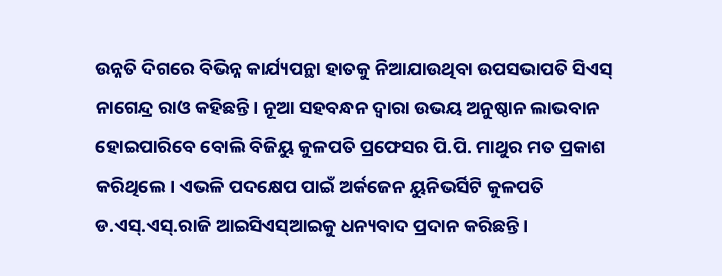ଉନ୍ନତି ଦିଗରେ ବିଭିନ୍ନ କାର୍ଯ୍ୟପନ୍ଥା ହାତକୁ ନିଆଯାଉଥିବା ଉପସଭାପତି ସିଏସ୍‌ ନାଗେନ୍ଦ୍ର ରାଓ କହିଛନ୍ତି। ନୂଆ ସହବନ୍ଧନ ଦ୍ୱାରା ଉଭୟ ଅନୁଷ୍ଠାନ ଲାଭବାନ ହୋଇପାରିବେ ବୋଲି ବିଜିୟୁ କୁଳପତି ପ୍ରଫେସର ପି.ପି. ମାଥୁର ମତ ପ୍ରକାଶ କରିଥିଲେ। ଏଭଳି ପଦକ୍ଷେପ ପାଇଁ ଅର୍କଜେନ ୟୁନିଭର୍ସିଟି କୁଳପତି ଡ.ଏସ୍‌.ଏସ୍‌.ରାଜି ଆଇସିଏସ୍‌ଆଇକୁ ଧନ୍ୟବାଦ ପ୍ରଦାନ କରିଛନ୍ତି।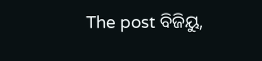The post ବିଜିୟୁ,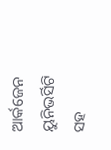ଆର୍କଜେନ ୟୁନିଭର୍ସିଟି ସହ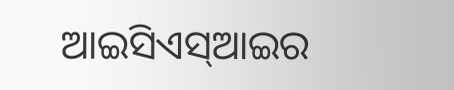ଆଇସିଏସ୍‌ଆଇର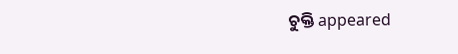ଚୁକ୍ତି appeared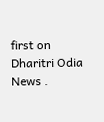first on Dharitri Odia News .